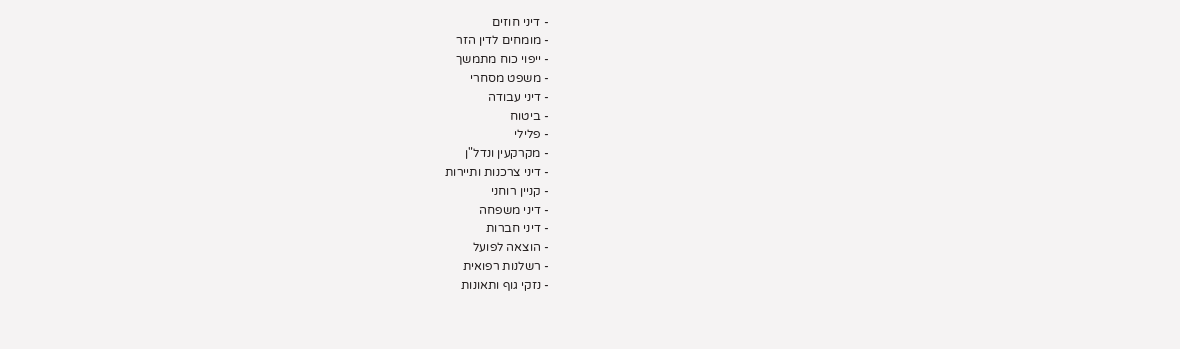- דיני חוזים
- מומחים לדין הזר
- ייפוי כוח מתמשך
- משפט מסחרי
- דיני עבודה
- ביטוח
- פלילי
- מקרקעין ונדל"ן
- דיני צרכנות ותיירות
- קניין רוחני
- דיני משפחה
- דיני חברות
- הוצאה לפועל
- רשלנות רפואית
- נזקי גוף ותאונות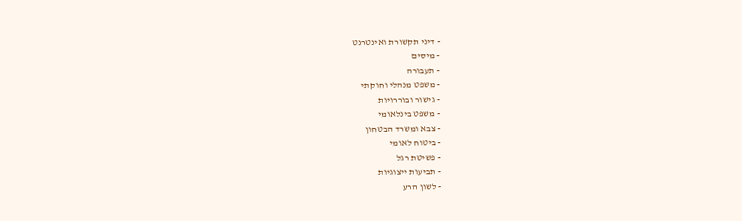- דיני תקשורת ואינטרנט
- מיסים
- תעבורה
- משפט מנהלי וחוקתי
- גישור ובוררויות
- משפט בינלאומי
- צבא ומשרד הבטחון
- ביטוח לאומי
- פשיטת רגל
- תביעות ייצוגיות
- לשון הרע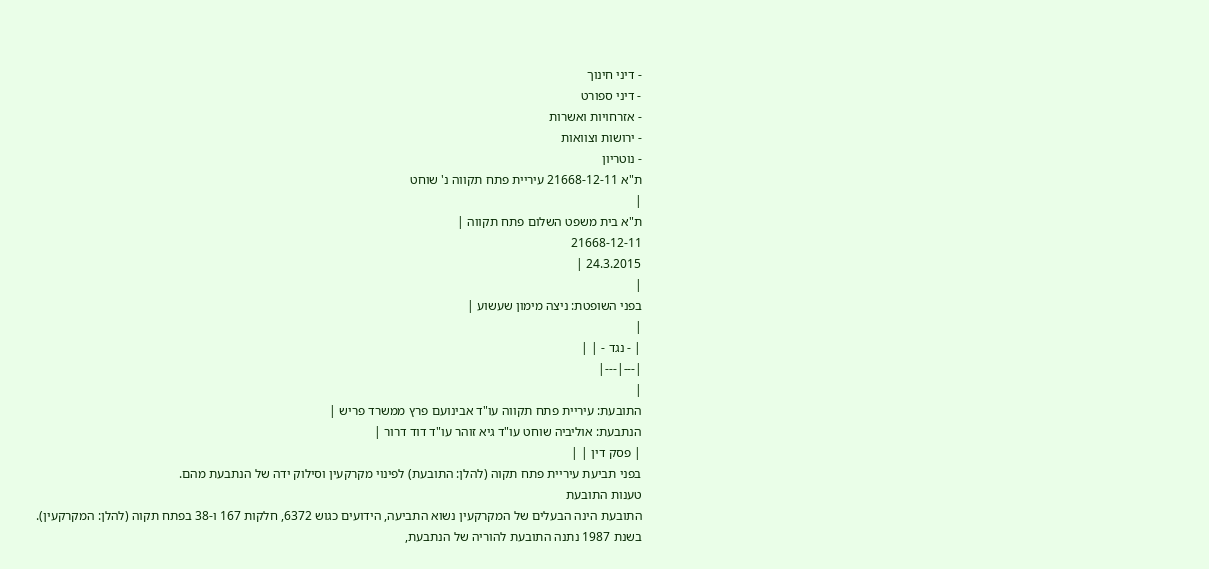- דיני חינוך
- דיני ספורט
- אזרחויות ואשרות
- ירושות וצוואות
- נוטריון
ת"א 21668-12-11 עיריית פתח תקווה נ' שוחט
|
ת"א בית משפט השלום פתח תקווה |
21668-12-11
24.3.2015 |
|
בפני השופטת: ניצה מימון שעשוע |
|
| - נגד - | |
|---|---|
|
התובעת: עיריית פתח תקווה עו"ד אבינועם פרץ ממשרד פריש |
הנתבעת: אוליביה שוחט עו"ד גיא זוהר עו"ד דוד דרור |
| פסק דין | |
בפני תביעת עיריית פתח תקוה (להלן: התובעת) לפינוי מקרקעין וסילוק ידה של הנתבעת מהם.
טענות התובעת
התובעת הינה הבעלים של המקרקעין נשוא התביעה, הידועים כגוש 6372, חלקות 167 ו-38 בפתח תקוה (להלן: המקרקעין).
בשנת 1987 נתנה התובעת להוריה של הנתבעת,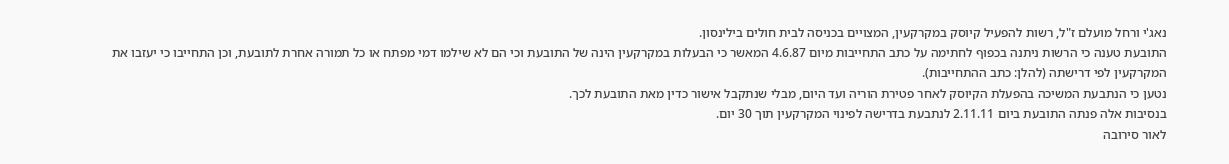נאג'י ורחל מועלם ז"ל, רשות להפעיל קיוסק במקרקעין, המצויים בכניסה לבית חולים בילינסון.
התובעת טענה כי הרשות ניתנה בכפוף לחתימה על כתב התחייבות מיום 4.6.87 המאשר כי הבעלות במקרקעין הינה של התובעת וכי הם לא שילמו דמי מפתח או כל תמורה אחרת לתובעת, וכן התחייבו כי יעזבו את המקרקעין לפי דרישתה (להלן: כתב ההתחייבות).
נטען כי הנתבעת המשיכה בהפעלת הקיוסק לאחר פטירת הוריה ועד היום, מבלי שנתקבל אישור כדין מאת התובעת לכך.
בנסיבות אלה פנתה התובעת ביום 2.11.11 לנתבעת בדרישה לפינוי המקרקעין תוך 30 יום.
לאור סירובה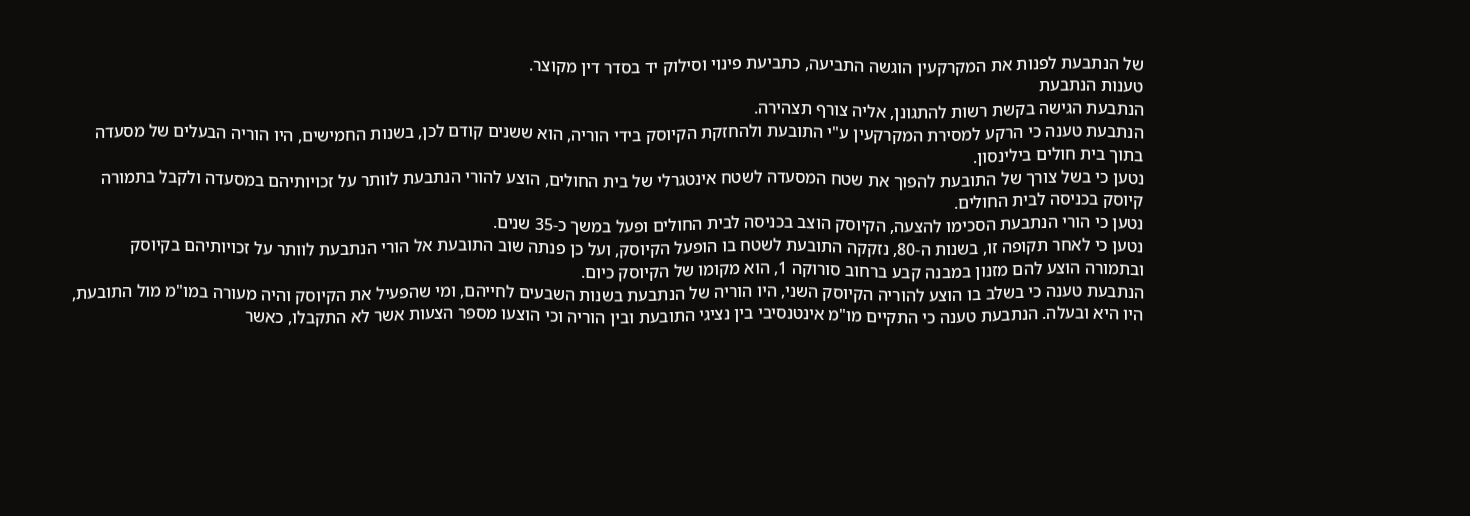של הנתבעת לפנות את המקרקעין הוגשה התביעה, כתביעת פינוי וסילוק יד בסדר דין מקוצר.
טענות הנתבעת
הנתבעת הגישה בקשת רשות להתגונן, אליה צורף תצהירה.
הנתבעת טענה כי הרקע למסירת המקרקעין ע"י התובעת ולהחזקת הקיוסק בידי הוריה, הוא ששנים קודם לכן, בשנות החמישים, היו הוריה הבעלים של מסעדה בתוך בית חולים בילינסון.
נטען כי בשל צורך של התובעת להפוך את שטח המסעדה לשטח אינטגרלי של בית החולים, הוצע להורי הנתבעת לוותר על זכויותיהם במסעדה ולקבל בתמורה קיוסק בכניסה לבית החולים.
נטען כי הורי הנתבעת הסכימו להצעה, הקיוסק הוצב בכניסה לבית החולים ופעל במשך כ-35 שנים.
נטען כי לאחר תקופה זו, בשנות ה-80, נזקקה התובעת לשטח בו הופעל הקיוסק, ועל כן פנתה שוב התובעת אל הורי הנתבעת לוותר על זכויותיהם בקיוסק ובתמורה הוצע להם מזנון במבנה קבע ברחוב סורוקה 1, הוא מקומו של הקיוסק כיום.
הנתבעת טענה כי בשלב בו הוצע להוריה הקיוסק השני, היו הוריה של הנתבעת בשנות השבעים לחייהם, ומי שהפעיל את הקיוסק והיה מעורה במו"מ מול התובעת, היו היא ובעלה. הנתבעת טענה כי התקיים מו"מ אינטנסיבי בין נציגי התובעת ובין הוריה וכי הוצעו מספר הצעות אשר לא התקבלו, כאשר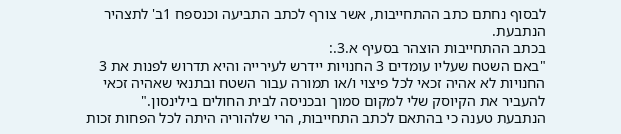לבסוף נחתם כתב ההתחייבות, אשר צורף לכתב התביעה וכנספח 1ב' לתצהיר הנתבעת.
בכתב ההתחייבות הוצהר בסעיף א.3.:
"באם השטח שעליו עומדים 3 החנויות יידרש לעירייה והיא תדרוש לפנות את 3 החנויות לא אהיה זכאי לכל פיצוי ו/או תמורה עבור השטח ובתנאי שאהיה זכאי להעביר את הקיוסק שלי למקום סמוך ובכניסה לבית החולים בילינסון."
הנתבעת טענה כי בהתאם לכתב התחייבות, הרי שלהוריה היתה לכל הפחות זכות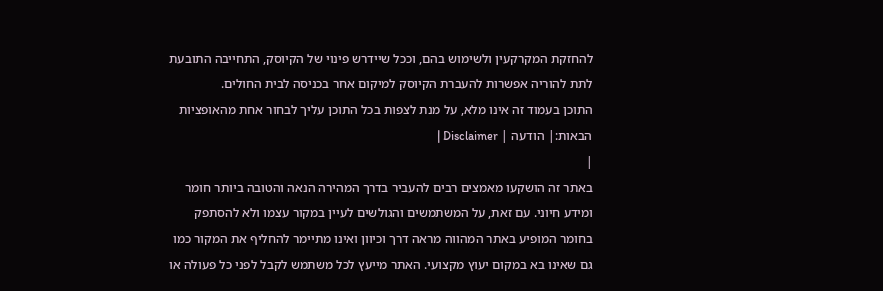להחזקת המקרקעין ולשימוש בהם, וככל שיידרש פינוי של הקיוסק, התחייבה התובעת לתת להוריה אפשרות להעברת הקיוסק למיקום אחר בכניסה לבית החולים.
התוכן בעמוד זה אינו מלא, על מנת לצפות בכל התוכן עליך לבחור אחת מהאופציות הבאות:| הודעה | Disclaimer |
|
באתר זה הושקעו מאמצים רבים להעביר בדרך המהירה הנאה והטובה ביותר חומר ומידע חיוני. עם זאת, על המשתמשים והגולשים לעיין במקור עצמו ולא להסתפק בחומר המופיע באתר המהווה מראה דרך וכיוון ואינו מתיימר להחליף את המקור כמו גם שאינו בא במקום יעוץ מקצועי. האתר מייעץ לכל משתמש לקבל לפני כל פעולה או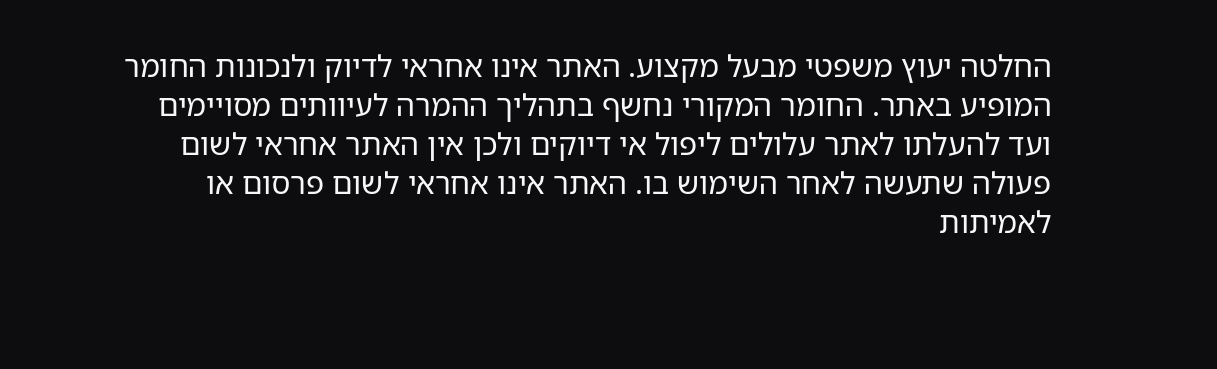החלטה יעוץ משפטי מבעל מקצוע. האתר אינו אחראי לדיוק ולנכונות החומר המופיע באתר. החומר המקורי נחשף בתהליך ההמרה לעיוותים מסויימים ועד להעלתו לאתר עלולים ליפול אי דיוקים ולכן אין האתר אחראי לשום פעולה שתעשה לאחר השימוש בו. האתר אינו אחראי לשום פרסום או לאמיתות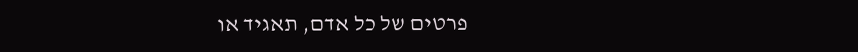פרטים של כל אדם, תאגיד או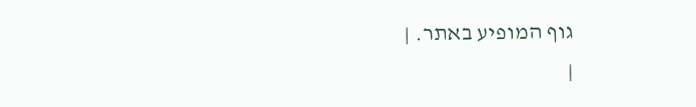גוף המופיע באתר. |
|